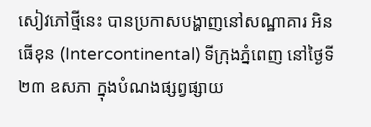សៀវភៅថ្មីនេះ បានប្រកាសបង្ហាញនៅសណ្ឋាគារ អិនធើខុន (Intercontinental) ទីក្រុងភ្នំពេញ នៅថ្ងៃទី២៣ ឧសភា ក្នុងបំណងផ្សព្វផ្សាយ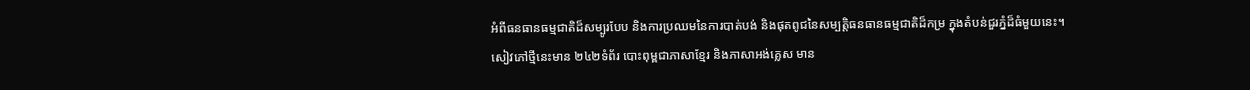អំពីធនធានធម្មជាតិដ៏សម្បូរបែប និងការប្រឈមនៃការបាត់បង់ និងផុតពូជនៃសម្បត្តិធនធានធម្មជាតិដ៏កម្រ ក្នុងតំបន់ជួរភ្នំដ៏ធំមួយនេះ។
សៀវភៅថ្មីនេះមាន ២៤២ទំព័រ បោះពុម្ពជាភាសាខ្មែរ និងភាសាអង់គ្លេស មាន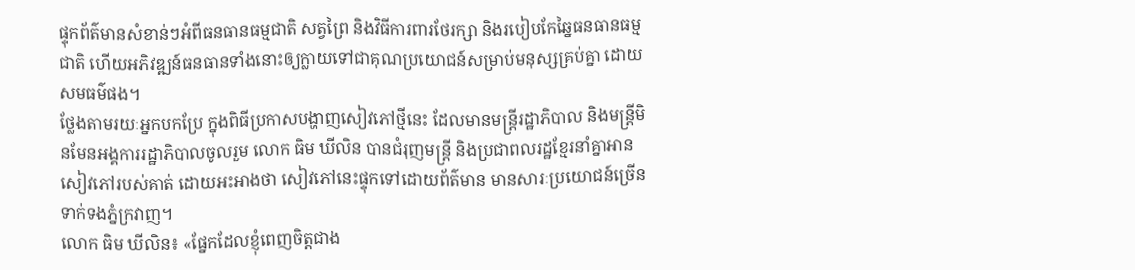ផ្ទុកព័ត៌មានសំខាន់ៗអំពីធនធានធម្មជាតិ សត្វព្រៃ និងវិធីការពារថែរក្សា និងរបៀបកែឆ្នៃធនធានធម្មជាតិ ហើយអភិវឌ្ឍន៍ធនធានទាំងនោះឲ្យក្លាយទៅជាគុណប្រយោជន៍សម្រាប់មនុស្សគ្រប់គ្នា ដោយសមធម៌ផង។
ថ្លែងតាមរយៈអ្នកបកប្រែ ក្នុងពិធីប្រកាសបង្ហាញសៀវភៅថ្មីនេះ ដែលមានមន្ត្រីរដ្ឋាភិបាល និងមន្ត្រីមិនមែនអង្គការរដ្ឋាភិបាលចូលរួម លោក ធិម ឃីលិន បានជំរុញមន្ត្រី និងប្រជាពលរដ្ឋខ្មែរនាំគ្នាអានសៀវភៅរបស់គាត់ ដោយអះអាងថា សៀវភៅនេះផ្ទុកទៅដោយព័ត៌មាន មានសារៈប្រយោជន៍ច្រើនទាក់ទងភ្នំក្រវាញ។
លោក ធិម ឃីលិន៖ «ផ្នែកដែលខ្ញុំពេញចិត្តជាង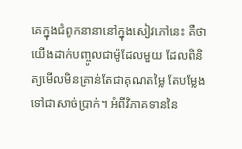គេក្នុងជំពូកនានានៅក្នុងសៀវភៅនេះ គឺថាយើងដាក់បញ្ចូលជាម៉ូដែលមួយ ដែលពិនិត្យមើលមិនគ្រាន់តែជាគុណតម្លៃ តែបម្លែងទៅជាសាច់ប្រាក់។ អំពីវិភាគទាននៃ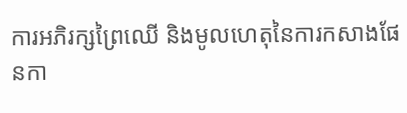ការអភិរក្សព្រៃឈើ និងមូលហេតុនៃការកសាងផែនកា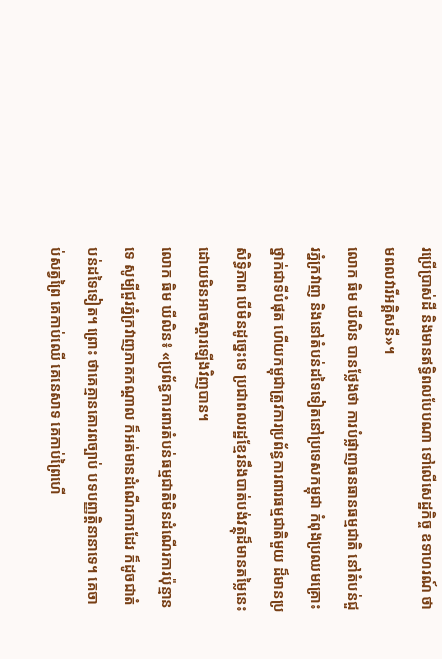រប្រើប្រាស់ដី និងមានឥទ្ធិពលបែបណា ទៅលើសេដ្ឋកិច្ច ឧទាហរណ៍ ថាមពលវារីអគ្គិសនី»។
លោក ធិម ឃីលិន បានថ្លែងថា ការបំផ្លាញធនធានធម្មជាតិ នៅតំបន់ជួរភ្នំក្រវាញ និងនៅតំបន់ដទៃទៀតនៅប្រទេសកម្ពុជា កំពុងប្រឈមគ្រោះថ្នាក់ជាទីបំផុត ហើយកម្ពុជាត្រូវការប្រព័ន្ធការពារធម្មជាតិមួយ ដ៏មានប្រសិទ្ធិភាព បើមិនដូច្នេះទេ ប្រជាពលរដ្ឋខ្មែរនឹងបាត់បង់វត្ថុដ៏មានតម្លៃនេះ ដោយមិនអាចស្ដារឡើងវិញបាន។
លោក ធិម ឃីលិន៖ «ប្រព័ន្ធការពារតំបន់ធម្មជាតិមិនដំណើរការប៉ុន្មានទេ សូម្បីជួរភ្នំក្រវាញភាគកណ្ដាល ក៏អត់មានដំណើរការដែរ ក៏ដូចជាតំបន់ដទៃទៀត។ ព្រោះ ថាគេគ្មានគោរពច្បាប់ បទបញ្ញត្តិនានាទេ។ គេចាប់សត្វព្រៃ គេកាប់ឈើ គេនេសាទ គេកាប់ព្រៃហើ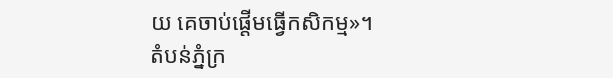យ គេចាប់ផ្ដើមធ្វើកសិកម្ម»។
តំបន់ភ្នំក្រ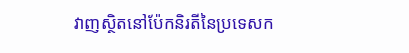វាញស្ថិតនៅប៉ែកនិរតីនៃប្រទេសក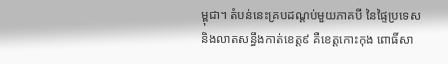ម្ពុជា។ តំបន់នេះគ្របដណ្ដប់មួយភាគបី នៃផ្ទៃប្រទេស និងលាតសន្ធឹងកាត់ខេត្ត៩ គឺខេត្តកោះកុង ពោធិ៍សា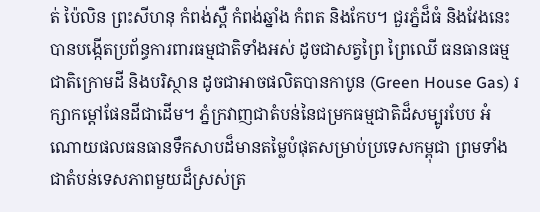ត់ ប៉ៃលិន ព្រះសីហនុ កំពង់ស្ពឺ កំពង់ឆ្នាំង កំពត និងកែប។ ជួរភ្នំដ៏ធំ និងវែងនេះ បានបង្កើតប្រព័ន្ធការពារធម្មជាតិទាំងអស់ ដូចជាសត្វព្រៃ ព្រៃឈើ ធនធានធម្មជាតិក្រោមដី និងបរិស្ថាន ដូចជាអាចផលិតបានកាបូន (Green House Gas) រក្សាកម្ដៅផែនដីជាដើម។ ភ្នំក្រវាញជាតំបន់នៃជម្រកធម្មជាតិដ៏សម្បូរបែប អំណោយផលធនធានទឹកសាបដ៏មានតម្លៃបំផុតសម្រាប់ប្រទេសកម្ពុជា ព្រមទាំងជាតំបន់ទេសភាពមួយដ៏ស្រស់ត្រ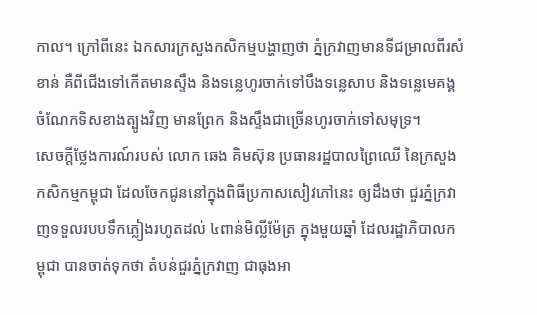កាល។ ក្រៅពីនេះ ឯកសារក្រសួងកសិកម្មបង្ហាញថា ភ្នំក្រវាញមានទីជម្រាលពីរសំខាន់ គឺពីជើងទៅកើតមានស្ទឹង និងទន្លេហូរចាក់ទៅបឹងទន្លេសាប និងទន្លេមេគង្គ ចំណែកទិសខាងត្បូងវិញ មានព្រែក និងស្ទឹងជាច្រើនហូរចាក់ទៅសមុទ្រ។
សេចក្ដីថ្លែងការណ៍របស់ លោក ឆេង គិមស៊ុន ប្រធានរដ្ឋបាលព្រៃឈើ នៃក្រសួងកសិកម្មកម្ពុជា ដែលចែកជូននៅក្នុងពិធីប្រកាសសៀវភៅនេះ ឲ្យដឹងថា ជួរភ្នំក្រវាញទទួលរបបទឹកភ្លៀងរហូតដល់ ៤ពាន់មិល្លីម៉ែត្រ ក្នុងមួយឆ្នាំ ដែលរដ្ឋាភិបាលកម្ពុជា បានចាត់ទុកថា តំបន់ជួរភ្នំក្រវាញ ជាធុងអា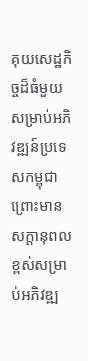គុយសេដ្ឋកិច្ចដ៏ធំមួយ សម្រាប់អភិវឌ្ឍន៍ប្រទេសកម្ពុជា ព្រោះមានសក្ដានុពលខ្ពស់សម្រាប់អភិវឌ្ឍ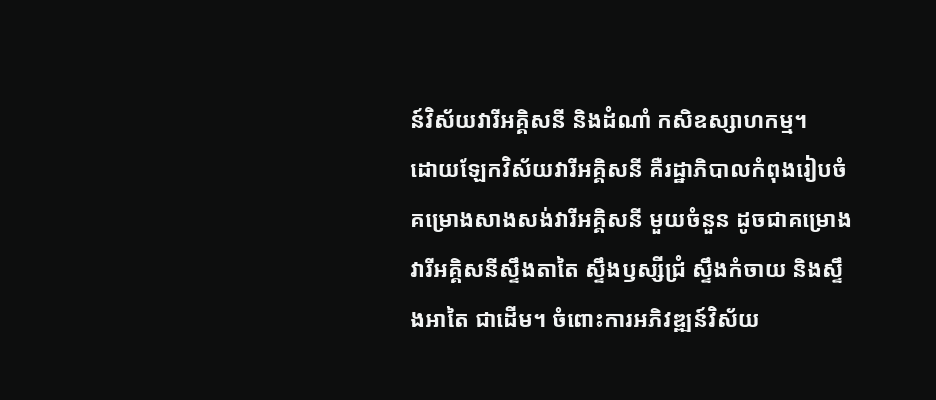ន៍វិស័យវារីអគ្គិសនី និងដំណាំ កសិឧស្សាហកម្ម។
ដោយឡែកវិស័យវារីអគ្គិសនី គឺរដ្ឋាភិបាលកំពុងរៀបចំគម្រោងសាងសង់វារីអគ្គិសនី មួយចំនួន ដូចជាគម្រោងវារីអគ្គិសនីស្ទឹងតាតៃ ស្ទឹងឫស្សីជ្រំ ស្ទឹងកំចាយ និងស្ទឹងអាតៃ ជាដើម។ ចំពោះការអភិវឌ្ឍន៍វិស័យ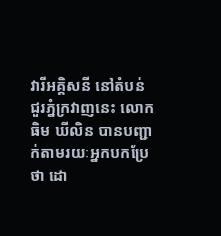វារីអគ្គិសនី នៅតំបន់ជួរភ្នំក្រវាញនេះ លោក ធិម ឃីលិន បានបញ្ជាក់តាមរយៈអ្នកបកប្រែថា ដោ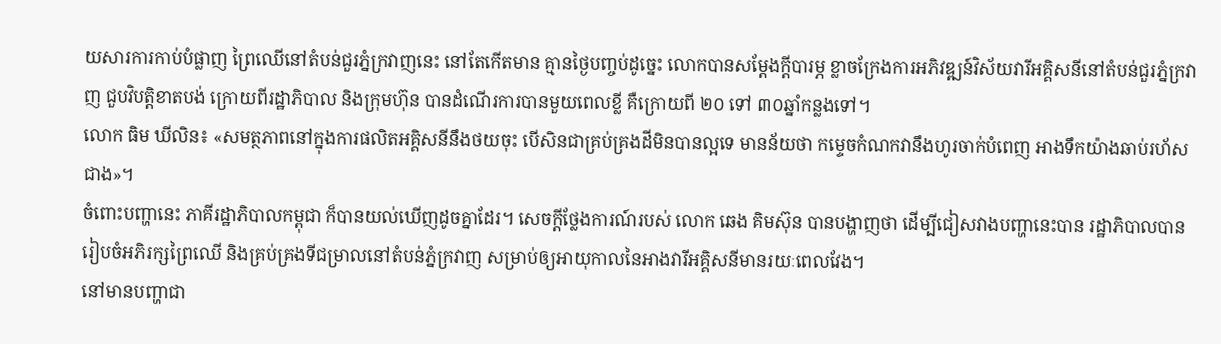យសារការកាប់បំផ្លាញ ព្រៃឈើនៅតំបន់ជួរភ្នំក្រវាញនេះ នៅតែកើតមាន គ្មានថ្ងៃបញ្ចប់ដូច្នេះ លោកបានសម្ដែងក្ដីបារម្ភ ខ្លាចក្រែងការអភិវឌ្ឍន៍វិស័យវារីអគ្គិសនីនៅតំបន់ជួរភ្នំក្រវាញ ជួបវិបត្តិខាតបង់ ក្រោយពីរដ្ឋាភិបាល និងក្រុមហ៊ុន បានដំណើរការបានមួយពេលខ្លី គឺក្រោយពី ២០ ទៅ ៣០ឆ្នាំកន្លងទៅ។
លោក ធិម ឃីលិន៖ «សមត្ថភាពនៅក្នុងការផលិតអគ្គិសនីនឹងថយចុះ បើសិនជាគ្រប់គ្រងដីមិនបានល្អទេ មានន័យថា កម្ទេចកំណកវានឹងហូរចាក់បំពេញ អាងទឹកយ៉ាងឆាប់រហ័សជាង»។
ចំពោះបញ្ហានេះ ភាគីរដ្ឋាភិបាលកម្ពុជា ក៏បានយល់ឃើញដូចគ្នាដែរ។ សេចក្ដីថ្លែងការណ៍របស់ លោក ឆេង គិមស៊ុន បានបង្ហាញថា ដើម្បីជៀសវាងបញ្ហានេះបាន រដ្ឋាភិបាលបានរៀបចំអភិរក្សព្រៃឈើ និងគ្រប់គ្រងទីជម្រាលនៅតំបន់ភ្នំក្រវាញ សម្រាប់ឲ្យអាយុកាលនៃអាងវារីអគ្គិសនីមានរយៈពេលវែង។
នៅមានបញ្ហាជា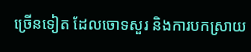ច្រើនទៀត ដែលចោទសួរ និងការបកស្រាយ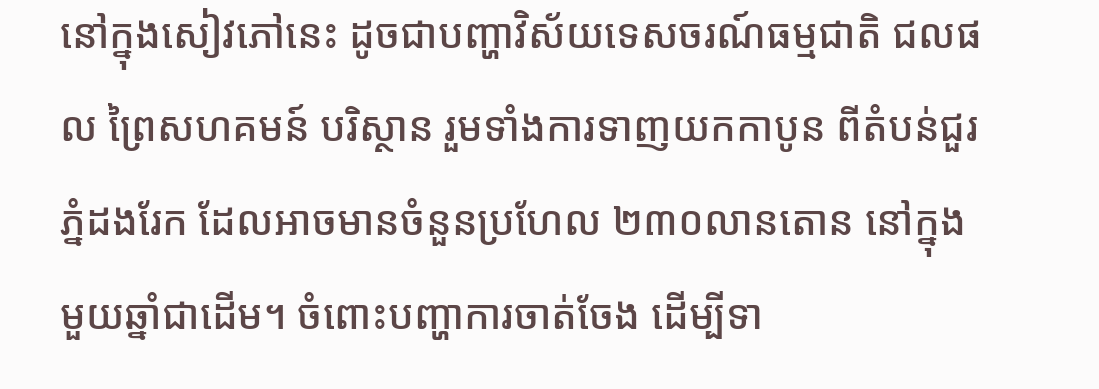នៅក្នុងសៀវភៅនេះ ដូចជាបញ្ហាវិស័យទេសចរណ៍ធម្មជាតិ ជលផល ព្រៃសហគមន៍ បរិស្ថាន រួមទាំងការទាញយកកាបូន ពីតំបន់ជួរភ្នំដងរែក ដែលអាចមានចំនួនប្រហែល ២៣០លានតោន នៅក្នុងមួយឆ្នាំជាដើម។ ចំពោះបញ្ហាការចាត់ចែង ដើម្បីទា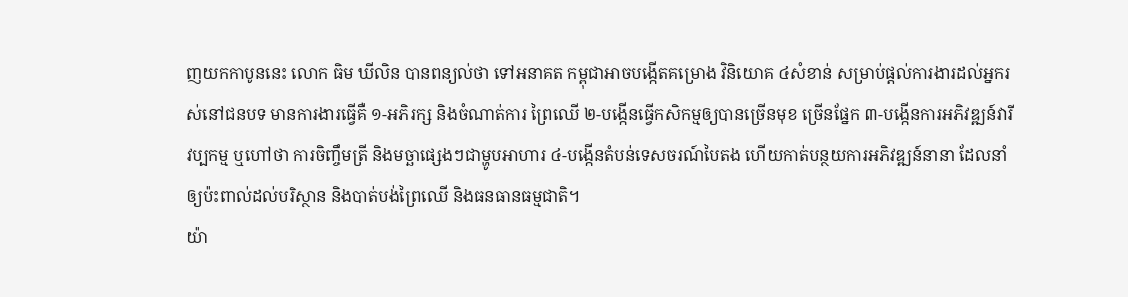ញយកកាបូននេះ លោក ធិម ឃីលិន បានពន្យល់ថា ទៅអនាគត កម្ពុជាអាចបង្កើតគម្រោង វិនិយោគ ៤សំខាន់ សម្រាប់ផ្ដល់ការងារដល់អ្នករស់នៅជនបទ មានការងារធ្វើគឺ ១-អភិរក្ស និងចំណាត់ការ ព្រៃឈើ ២-បង្កើនធ្វើកសិកម្មឲ្យបានច្រើនមុខ ច្រើនផ្នែក ៣-បង្កើនការអភិវឌ្ឍន៍វារីវប្បកម្ម ឬហៅថា ការចិញ្ចឹមត្រី និងមច្ឆាផ្សេងៗជាម្ហូបអាហារ ៤-បង្កើនតំបន់ទេសចរណ៍បៃតង ហើយកាត់បន្ថយការអភិវឌ្ឍន៍នានា ដែលនាំឲ្យប៉ះពាល់ដល់បរិស្ថាន និងបាត់បង់ព្រៃឈើ និងធនធានធម្មជាតិ។
យ៉ា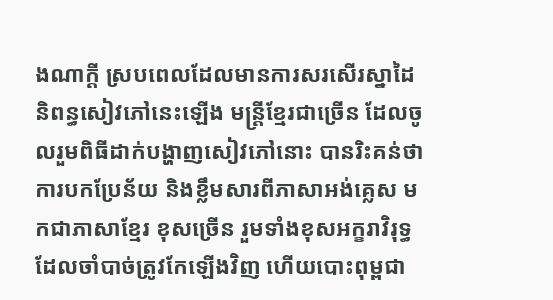ងណាក្ដី ស្របពេលដែលមានការសរសើរស្នាដៃនិពន្ធសៀវភៅនេះឡើង មន្ត្រីខ្មែរជាច្រើន ដែលចូលរួមពិធីដាក់បង្ហាញសៀវភៅនោះ បានរិះគន់ថា ការបកប្រែន័យ និងខ្លឹមសារពីភាសាអង់គ្លេស មកជាភាសាខ្មែរ ខុសច្រើន រួមទាំងខុសអក្ខរាវិរុទ្ធដែលចាំបាច់ត្រូវកែឡើងវិញ ហើយបោះពុម្ពជា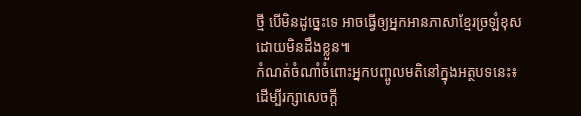ថ្មី បើមិនដូច្នេះទេ អាចធ្វើឲ្យអ្នកអានភាសាខ្មែរច្រឡំខុសដោយមិនដឹងខ្លួន៕
កំណត់ចំណាំចំពោះអ្នកបញ្ចូលមតិនៅក្នុងអត្ថបទនេះ៖ ដើម្បីរក្សាសេចក្ដី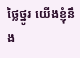ថ្លៃថ្នូរ យើងខ្ញុំនឹង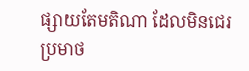ផ្សាយតែមតិណា ដែលមិនជេរប្រមាថ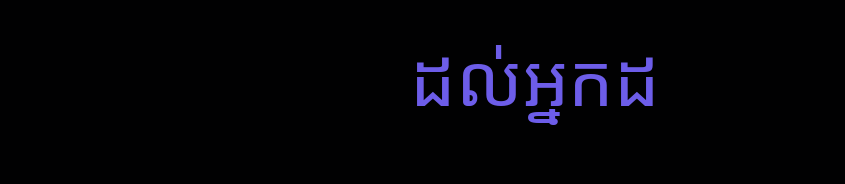ដល់អ្នកដ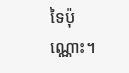ទៃប៉ុណ្ណោះ។